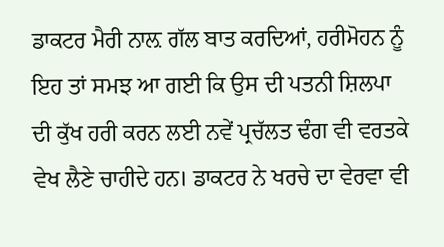ਡਾਕਟਰ ਮੈਰੀ ਨਾਲ਼ ਗੱਲ ਬਾਤ ਕਰਦਿਆਂ, ਹਰੀਮੋਹਨ ਨੂੰ ਇਹ ਤਾਂ ਸਮਝ ਆ ਗਈ ਕਿ ਉਸ ਦੀ ਪਤਨੀ ਸ਼ਿਲਪਾ ਦੀ ਕੁੱਖ ਹਰੀ ਕਰਨ ਲਈ ਨਵੇਂ ਪ੍ਰਚੱਲਤ ਢੰਗ ਵੀ ਵਰਤਕੇ ਵੇਖ ਲੈਣੇ ਚਾਹੀਦੇ ਹਨ। ਡਾਕਟਰ ਨੇ ਖਰਚੇ ਦਾ ਵੇਰਵਾ ਵੀ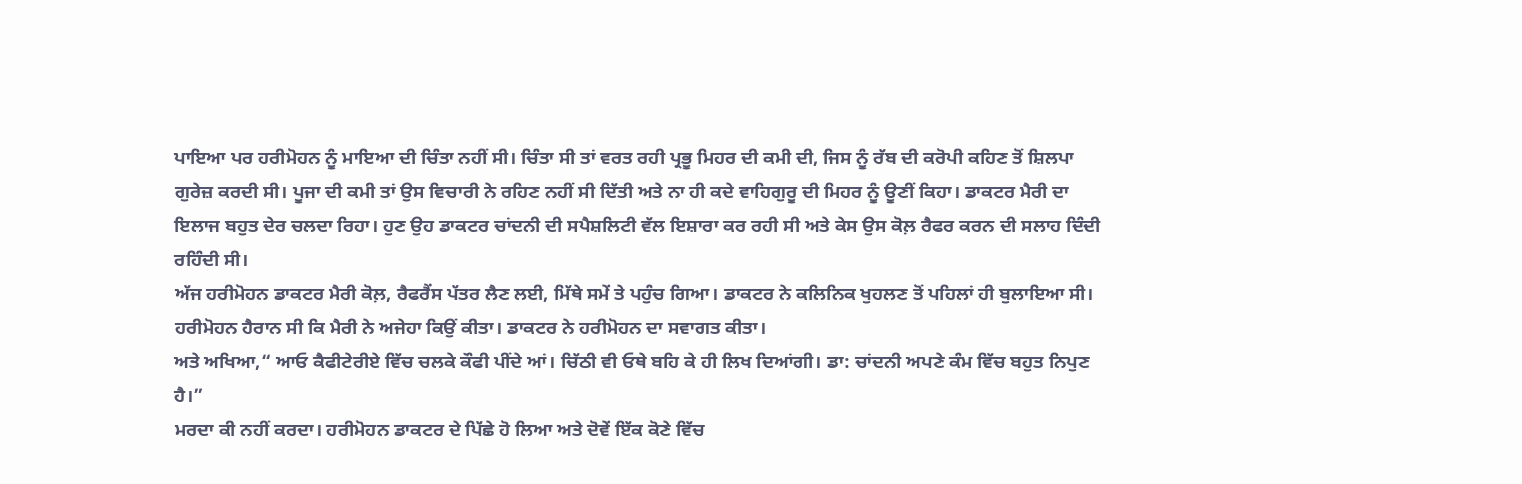ਪਾਇਆ ਪਰ ਹਰੀਮੋਹਨ ਨੂੰ ਮਾਇਆ ਦੀ ਚਿੰਤਾ ਨਹੀਂ ਸੀ। ਚਿੰਤਾ ਸੀ ਤਾਂ ਵਰਤ ਰਹੀ ਪ੍ਰਭੂ ਮਿਹਰ ਦੀ ਕਮੀ ਦੀ, ਜਿਸ ਨੂੰ ਰੱਬ ਦੀ ਕਰੋਪੀ ਕਹਿਣ ਤੋਂ ਸ਼ਿਲਪਾ ਗੁਰੇਜ਼ ਕਰਦੀ ਸੀ। ਪੂਜਾ ਦੀ ਕਮੀ ਤਾਂ ਉਸ ਵਿਚਾਰੀ ਨੇ ਰਹਿਣ ਨਹੀਂ ਸੀ ਦਿੱਤੀ ਅਤੇ ਨਾ ਹੀ ਕਦੇ ਵਾਹਿਗੁਰੂ ਦੀ ਮਿਹਰ ਨੂੰ ਊਣੀਂ ਕਿਹਾ। ਡਾਕਟਰ ਮੈਰੀ ਦਾ ਇਲਾਜ ਬਹੁਤ ਦੇਰ ਚਲਦਾ ਰਿਹਾ। ਹੁਣ ਉਹ ਡਾਕਟਰ ਚਾਂਦਨੀ ਦੀ ਸਪੈਸ਼ਲਿਟੀ ਵੱਲ ਇਸ਼ਾਰਾ ਕਰ ਰਹੀ ਸੀ ਅਤੇ ਕੇਸ ਉਸ ਕੋਲ਼ ਰੈਫਰ ਕਰਨ ਦੀ ਸਲਾਹ ਦਿੰਦੀ ਰਹਿੰਦੀ ਸੀ।
ਅੱਜ ਹਰੀਮੋਹਨ ਡਾਕਟਰ ਮੈਰੀ ਕੋਲ਼, ਰੈਫਰੈਂਸ ਪੱਤਰ ਲੈਣ ਲਈ, ਮਿੱਥੇ ਸਮੇਂ ਤੇ ਪਹੁੰਚ ਗਿਆ। ਡਾਕਟਰ ਨੇ ਕਲਿਨਿਕ ਖੁਹਲਣ ਤੋਂ ਪਹਿਲਾਂ ਹੀ ਬੁਲਾਇਆ ਸੀ। ਹਰੀਮੋਹਨ ਹੈਰਾਨ ਸੀ ਕਿ ਮੈਰੀ ਨੇ ਅਜੇਹਾ ਕਿਉਂ ਕੀਤਾ। ਡਾਕਟਰ ਨੇ ਹਰੀਮੋਹਨ ਦਾ ਸਵਾਗਤ ਕੀਤਾ।
ਅਤੇ ਅਖਿਆ,“ ਆਓ ਕੈਫੀਟੇਰੀਏ ਵਿੱਚ ਚਲਕੇ ਕੌਫੀ ਪੀਂਦੇ ਆਂ। ਚਿੱਠੀ ਵੀ ਓਥੇ ਬਹਿ ਕੇ ਹੀ ਲਿਖ ਦਿਆਂਗੀ। ਡਾ: ਚਾਂਦਨੀ ਅਪਣੇ ਕੰਮ ਵਿੱਚ ਬਹੁਤ ਨਿਪੁਣ ਹੈ।”
ਮਰਦਾ ਕੀ ਨਹੀਂ ਕਰਦਾ। ਹਰੀਮੋਹਨ ਡਾਕਟਰ ਦੇ ਪਿੱਛੇ ਹੋ ਲਿਆ ਅਤੇ ਦੋਵੇਂ ਇੱਕ ਕੋਣੇ ਵਿੱਚ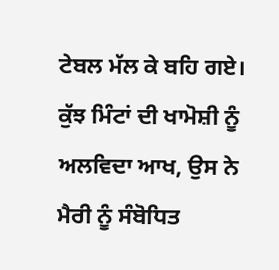ਟੇਬਲ ਮੱਲ ਕੇ ਬਹਿ ਗਏ। ਕੁੱਝ ਮਿੰਟਾਂ ਦੀ ਖਾਮੋਸ਼ੀ ਨੂੰ ਅਲਵਿਦਾ ਆਖ, ਉਸ ਨੇ ਮੈਰੀ ਨੂੰ ਸੰਬੋਧਿਤ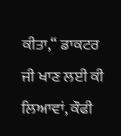ਕੀਤਾ,“ ਡਾਕਟਰ ਜੀ ਖਾਣ ਲਈ ਕੀ ਲਿਆਵਾਂ, ਕੌਫੀ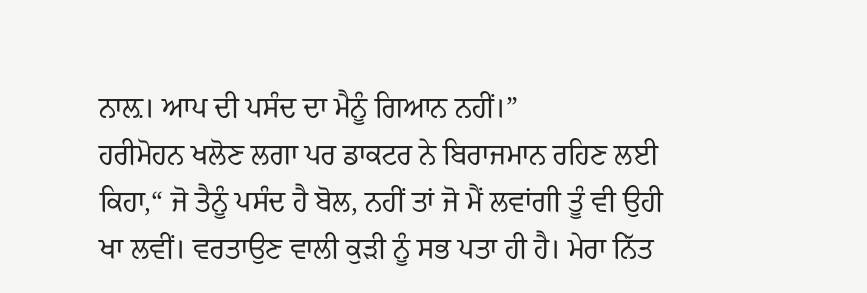ਨਾਲ਼। ਆਪ ਦੀ ਪਸੰਦ ਦਾ ਮੈਨੂੰ ਗਿਆਨ ਨਹੀਂ।”
ਹਰੀਮੋਹਨ ਖਲੋਣ ਲਗਾ ਪਰ ਡਾਕਟਰ ਨੇ ਬਿਰਾਜਮਾਨ ਰਹਿਣ ਲਈ ਕਿਹਾ,“ ਜੋ ਤੈਨੂੰ ਪਸੰਦ ਹੈ ਬੋਲ, ਨਹੀਂ ਤਾਂ ਜੋ ਮੈਂ ਲਵਾਂਗੀ ਤੂੰ ਵੀ ਉਹੀ ਖਾ ਲਵੀਂ। ਵਰਤਾਉਣ ਵਾਲੀ ਕੁੜੀ ਨੂੰ ਸਭ ਪਤਾ ਹੀ ਹੈ। ਮੇਰਾ ਨਿੱਤ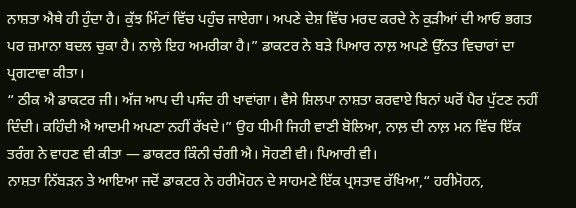ਨਾਸ਼ਤਾ ਐਥੇ ਹੀ ਹੁੰਦਾ ਹੈ। ਕੁੱਝ ਮਿੰਟਾਂ ਵਿੱਚ ਪਹੁੰਚ ਜਾਏਗਾ। ਅਪਣੇ ਦੇਸ਼ ਵਿੱਚ ਮਰਦ ਕਰਦੇ ਨੇ ਕੁੜੀਆਂ ਦੀ ਆਓ ਭਗਤ ਪਰ ਜ਼ਮਾਨਾ ਬਦਲ ਚੁਕਾ ਹੈ। ਨਾਲ਼ੇ ਇਹ ਅਮਰੀਕਾ ਹੈ।” ਡਾਕਟਰ ਨੇ ਬੜੇ ਪਿਆਰ ਨਾਲ਼ ਅਪਣੇ ਉੱਨਤ ਵਿਚਾਰਾਂ ਦਾ ਪ੍ਰਗਟਾਵਾ ਕੀਤਾ।
“ ਠੀਕ ਐ ਡਾਕਟਰ ਜੀ। ਅੱਜ ਆਪ ਦੀ ਪਸੰਦ ਹੀ ਖਾਵਾਂਗਾ। ਵੈਸੇ ਸ਼ਿਲਪਾ ਨਾਸ਼ਤਾ ਕਰਵਾਏ ਬਿਨਾਂ ਘਰੋਂ ਪੈਰ ਪੁੱਟਣ ਨਹੀਂ ਦਿੰਦੀ। ਕਹਿੰਦੀ ਐ ਆਦਮੀ ਅਪਣਾ ਨਹੀਂ ਰੱਖਦੇ।” ਉਹ ਧੀਮੀ ਜਿਹੀ ਵਾਣੀ ਬੋਲਿਆ, ਨਾਲ਼ ਦੀ ਨਾਲ਼ ਮਨ ਵਿੱਚ ਇੱਕ ਤਰੰਗ ਨੇ ਵਾਹਣ ਵੀ ਕੀਤਾ — ਡਾਕਟਰ ਕਿੰਨੀ ਚੰਗੀ ਐ। ਸੋਹਣੀ ਵੀ। ਪਿਆਰੀ ਵੀ।
ਨਾਸ਼ਤਾ ਨਿੱਬੜਨ ਤੇ ਆਇਆ ਜਦੋਂ ਡਾਕਟਰ ਨੇ ਹਰੀਮੋਹਨ ਦੇ ਸਾਹਮਣੇ ਇੱਕ ਪ੍ਰਸਤਾਵ ਰੱਖਿਆ,“ ਹਰੀਮੋਹਨ,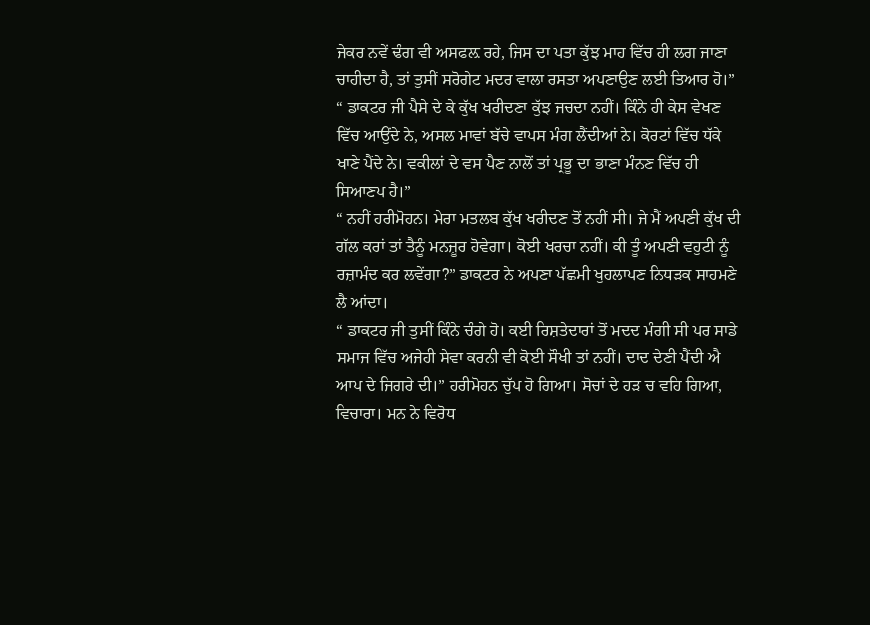ਜੇਕਰ ਨਵੇਂ ਢੰਗ ਵੀ ਅਸਫਲ਼ ਰਹੇ, ਜਿਸ ਦਾ ਪਤਾ ਕੁੱਝ ਮਾਹ ਵਿੱਚ ਹੀ ਲਗ ਜਾਣਾ ਚਾਹੀਦਾ ਹੈ, ਤਾਂ ਤੁਸੀਂ ਸਰੋਗੇਟ ਮਦਰ ਵਾਲਾ ਰਸਤਾ ਅਪਣਾਉਣ ਲਈ ਤਿਆਰ ਹੋ।”
“ ਡਾਕਟਰ ਜੀ ਪੈਸੇ ਦੇ ਕੇ ਕੁੱਖ ਖਰੀਦਣਾ ਕੁੱਝ ਜਚਦਾ ਨਹੀਂ। ਕਿੰਨੇ ਹੀ ਕੇਸ ਵੇਖਣ ਵਿੱਚ ਆਉਂਦੇ ਨੇ, ਅਸਲ ਮਾਵਾਂ ਬੱਚੇ ਵਾਪਸ ਮੰਗ ਲੈਂਦੀਆਂ ਨੇ। ਕੋਰਟਾਂ ਵਿੱਚ ਧੱਕੇ ਖਾਣੇ ਪੈਂਦੇ ਨੇ। ਵਕੀਲਾਂ ਦੇ ਵਸ ਪੈਣ ਨਾਲੋਂ ਤਾਂ ਪ੍ਰਭੂ ਦਾ ਭਾਣਾ ਮੰਨਣ ਵਿੱਚ ਹੀ ਸਿਆਣਪ ਹੈ।”
“ ਨਹੀਂ ਹਰੀਮੋਹਨ। ਮੇਰਾ ਮਤਲਬ ਕੁੱਖ ਖਰੀਦਣ ਤੋਂ ਨਹੀਂ ਸੀ। ਜੇ ਮੈਂ ਅਪਣੀ ਕੁੱਖ ਦੀ ਗੱਲ ਕਰਾਂ ਤਾਂ ਤੈਨੂੰ ਮਨਜ਼ੂਰ ਹੋਵੇਗਾ। ਕੋਈ ਖਰਚਾ ਨਹੀਂ। ਕੀ ਤੂੰ ਅਪਣੀ ਵਹੁਟੀ ਨੂੰ ਰਜ਼ਾਮੰਦ ਕਰ ਲਵੇਂਗਾ?” ਡਾਕਟਰ ਨੇ ਅਪਣਾ ਪੱਛਮੀ ਖੁਹਲਾਪਣ ਨਿਧੜਕ ਸਾਹਮਣੇ ਲੈ ਆਂਦਾ।
“ ਡਾਕਟਰ ਜੀ ਤੁਸੀਂ ਕਿੰਨੇ ਚੰਗੇ ਹੋ। ਕਈ ਰਿਸ਼ਤੇਦਾਰਾਂ ਤੋਂ ਮਦਦ ਮੰਗੀ ਸੀ ਪਰ ਸਾਡੇ ਸਮਾਜ ਵਿੱਚ ਅਜੇਹੀ ਸੇਵਾ ਕਰਨੀ ਵੀ ਕੋਈ ਸੌਖੀ ਤਾਂ ਨਹੀਂ। ਦਾਦ ਦੇਣੀ ਪੈਂਦੀ ਐ ਆਪ ਦੇ ਜਿਗਰੇ ਦੀ।” ਹਰੀਮੋਹਨ ਚੁੱਪ ਹੋ ਗਿਆ। ਸੋਚਾਂ ਦੇ ਹੜ ਚ ਵਹਿ ਗਿਆ, ਵਿਚਾਰਾ। ਮਨ ਨੇ ਵਿਰੋਧ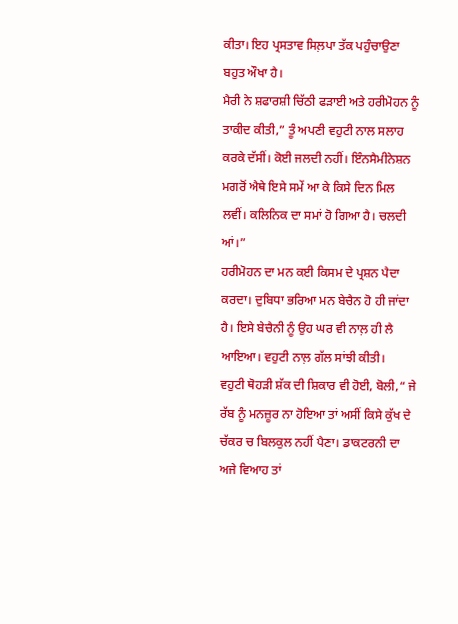ਕੀਤਾ। ਇਹ ਪ੍ਰਸਤਾਵ ਸਿਲ਼ਪਾ ਤੱਕ ਪਹੁੰਚਾਉਣਾ ਬਹੁਤ ਔਖਾ ਹੈ।
ਮੈਰੀ ਨੇ ਸ਼ਫਾਰਸ਼ੀ ਚਿੱਠੀ ਫੜਾਈ ਅਤੇ ਹਰੀਮੋਹਨ ਨੂੰ ਤਾਕੀਦ ਕੀਤੀ,” ਤੂੰ ਅਪਣੀ ਵਹੁਟੀ ਨਾਲ ਸਲਾਹ ਕਰਕੇ ਦੱਸੀਂ। ਕੋਈ ਜਲਦੀ ਨਹੀਂ। ਇੰਨਸੈਮੀਨੇਸ਼ਨ ਮਗਰੋਂ ਐਥੇ ਇਸੇ ਸਮੇਂ ਆ ਕੇ ਕਿਸੇ ਦਿਨ ਮਿਲ ਲਵੀਂ। ਕਲਿਨਿਕ ਦਾ ਸਮਾਂ ਹੋ ਗਿਆ ਹੈ। ਚਲਦੀ ਆਂ।”
ਹਰੀਮੋਹਨ ਦਾ ਮਨ ਕਈ ਕਿਸਮ ਦੇ ਪ੍ਰਸ਼ਨ ਪੈਦਾ ਕਰਦਾ। ਦੁਬਿਧਾ ਭਰਿਆ ਮਨ ਬੇਚੈਨ ਹੋ ਹੀ ਜਾਂਦਾ ਹੈ। ਇਸੇ ਬੇਚੈਨੀ ਨੂੰ ਉਹ ਘਰ ਵੀ ਨਾਲ਼ ਹੀ ਲੈ ਆਇਆ। ਵਹੁਟੀ ਨਾਲ਼ ਗੱਲ ਸਾਂਝੀ ਕੀਤੀ।
ਵਹੁਟੀ ਥੋਹੜੀ ਸ਼ੱਕ ਦੀ ਸ਼ਿਕਾਰ ਵੀ ਹੋਈ, ਬੋਲੀ,“ ਜੇ ਰੱਬ ਨੂੰ ਮਨਜ਼ੂਰ ਨਾ ਹੋਇਆ ਤਾਂ ਅਸੀਂ ਕਿਸੇ ਕੁੱਖ ਦੇ ਚੱਕਰ ਚ ਬਿਲਕੁਲ ਨਹੀਂ ਪੈਣਾ। ਡਾਕਟਰਨੀ ਦਾ ਅਜੇ ਵਿਆਹ ਤਾਂ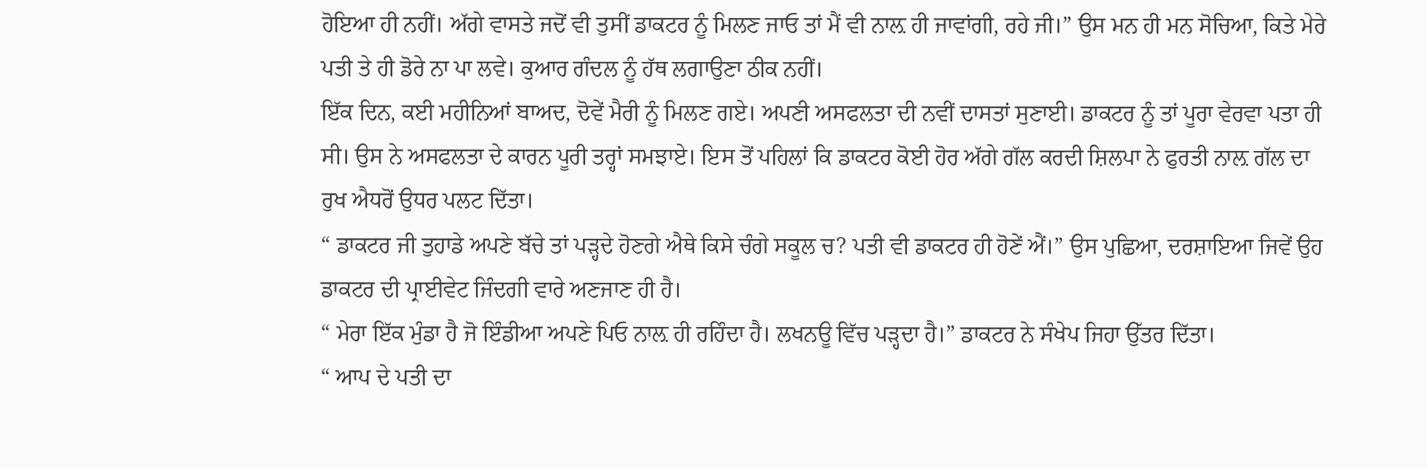ਹੋਇਆ ਹੀ ਨਹੀਂ। ਅੱਗੇ ਵਾਸਤੇ ਜਦੋਂ ਵੀ ਤੁਸੀਂ ਡਾਕਟਰ ਨੂੰ ਮਿਲਣ ਜਾਓ ਤਾਂ ਮੈਂ ਵੀ ਨਾਲ਼ ਹੀ ਜਾਵਾਂਗੀ, ਰਹੇ ਜੀ।” ਉਸ ਮਨ ਹੀ ਮਨ ਸੋਚਿਆ, ਕਿਤੇ ਮੇਰੇ ਪਤੀ ਤੇ ਹੀ ਡੋਰੇ ਨਾ ਪਾ ਲਵੇ। ਕੁਆਰ ਗੰਦਲ ਨੂੰ ਹੱਥ ਲਗਾਉਣਾ ਠੀਕ ਨਹੀਂ।
ਇੱਕ ਦਿਨ, ਕਈ ਮਹੀਨਿਆਂ ਬਾਅਦ, ਦੋਵੇਂ ਮੈਰੀ ਨੂੰ ਮਿਲਣ ਗਏ। ਅਪਣੀ ਅਸਫਲਤਾ ਦੀ ਨਵੀਂ ਦਾਸਤਾਂ ਸੁਣਾਈ। ਡਾਕਟਰ ਨੂੰ ਤਾਂ ਪੂਰਾ ਵੇਰਵਾ ਪਤਾ ਹੀ ਸੀ। ਉਸ ਨੇ ਅਸਫਲਤਾ ਦੇ ਕਾਰਨ ਪੂਰੀ ਤਰ੍ਹਾਂ ਸਮਝਾਏ। ਇਸ ਤੋਂ ਪਹਿਲਾਂ ਕਿ ਡਾਕਟਰ ਕੋਈ ਹੋਰ ਅੱਗੇ ਗੱਲ ਕਰਦੀ ਸ਼ਿਲਪਾ ਨੇ ਫੁਰਤੀ ਨਾਲ਼ ਗੱਲ ਦਾ ਰੁਖ ਐਧਰੋਂ ਉਧਰ ਪਲਟ ਦਿੱਤਾ।
“ ਡਾਕਟਰ ਜੀ ਤੁਹਾਡੇ ਅਪਣੇ ਬੱਚੇ ਤਾਂ ਪੜ੍ਹਦੇ ਹੋਣਗੇ ਐਥੇ ਕਿਸੇ ਚੰਗੇ ਸਕੂਲ ਚ? ਪਤੀ ਵੀ ਡਾਕਟਰ ਹੀ ਹੋਣੇਂ ਐਂ।” ਉਸ ਪੁਛਿਆ, ਦਰਸ਼ਾਇਆ ਜਿਵੇਂ ਉਹ ਡਾਕਟਰ ਦੀ ਪ੍ਰਾਈਵੇਟ ਜਿੰਦਗੀ ਵਾਰੇ ਅਣਜਾਣ ਹੀ ਹੈ।
“ ਮੇਰਾ ਇੱਕ ਮੁੰਡਾ ਹੈ ਜੋ ਇੰਡੀਆ ਅਪਣੇ ਪਿਓ ਨਾਲ਼ ਹੀ ਰਹਿੰਦਾ ਹੈ। ਲਖਨਊ ਵਿੱਚ ਪੜ੍ਹਦਾ ਹੈ।” ਡਾਕਟਰ ਨੇ ਸੰਖੇਪ ਜਿਹਾ ਉੱਤਰ ਦਿੱਤਾ।
“ ਆਪ ਦੇ ਪਤੀ ਦਾ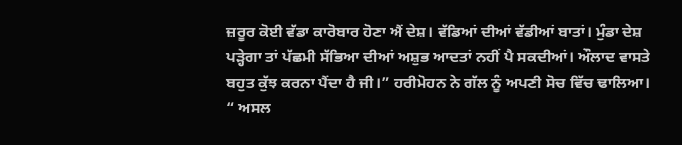ਜ਼ਰੂਰ ਕੋਈ ਵੱਡਾ ਕਾਰੋਬਾਰ ਹੋਣਾ ਐਂ ਦੇਸ਼। ਵੱਡਿਆਂ ਦੀਆਂ ਵੱਡੀਆਂ ਬਾਤਾਂ। ਮੁੰਡਾ ਦੇਸ਼ ਪੜ੍ਹੇਗਾ ਤਾਂ ਪੱਛਮੀ ਸੱਭਿਆ ਦੀਆਂ ਅਸ਼ੁਭ ਆਦਤਾਂ ਨਹੀਂ ਪੈ ਸਕਦੀਆਂ। ਔਲਾਦ ਵਾਸਤੇ ਬਹੁਤ ਕੁੱਝ ਕਰਨਾ ਪੈਂਦਾ ਹੈ ਜੀ।” ਹਰੀਮੋਹਨ ਨੇ ਗੱਲ ਨੂੰ ਅਪਣੀ ਸੋਚ ਵਿੱਚ ਢਾਲਿਆ।
“ ਅਸਲ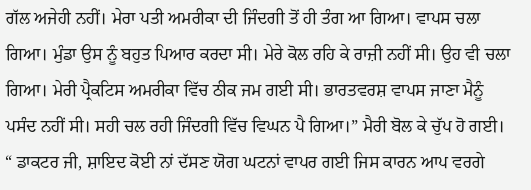ਗੱਲ ਅਜੇਹੀ ਨਹੀਂ। ਮੇਰਾ ਪਤੀ ਅਮਰੀਕਾ ਦੀ ਜਿੰਦਗੀ ਤੋਂ ਹੀ ਤੰਗ ਆ ਗਿਆ। ਵਾਪਸ ਚਲਾ ਗਿਆ। ਮੁੰਡਾ ਉਸ ਨੂੰ ਬਹੁਤ ਪਿਆਰ ਕਰਦਾ ਸੀ। ਮੇਰੇ ਕੋਲ ਰਹਿ ਕੇ ਰਾਜ਼ੀ ਨਹੀਂ ਸੀ। ਉਹ ਵੀ ਚਲਾ ਗਿਆ। ਮੇਰੀ ਪ੍ਰੈਕਟਿਸ ਅਮਰੀਕਾ ਵਿੱਚ ਠੀਕ ਜਮ ਗਈ ਸੀ। ਭਾਰਤਵਰਸ਼ ਵਾਪਸ ਜਾਣਾ ਮੈਨੂੰ ਪਸੰਦ ਨਹੀਂ ਸੀ। ਸਹੀ ਚਲ ਰਹੀ ਜਿੰਦਗੀ ਵਿੱਚ ਵਿਘਨ ਪੈ ਗਿਆ।” ਮੈਰੀ ਬੋਲ ਕੇ ਚੁੱਪ ਹੋ ਗਈ।
“ ਡਾਕਟਰ ਜੀ, ਸ਼ਾਇਦ ਕੋਈ ਨਾਂ ਦੱਸਣ ਯੋਗ ਘਟਨਾਂ ਵਾਪਰ ਗਈ ਜਿਸ ਕਾਰਨ ਆਪ ਵਰਗੇ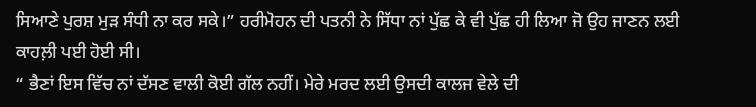ਸਿਆਣੇ ਪੁਰਸ਼ ਮੁੜ ਸੰਧੀ ਨਾ ਕਰ ਸਕੇ।” ਹਰੀਮੋਹਨ ਦੀ ਪਤਨੀ ਨੇ ਸਿੱਧਾ ਨਾਂ ਪੁੱਛ ਕੇ ਵੀ ਪੁੱਛ ਹੀ ਲਿਆ ਜੋ ਉਹ ਜਾਣਨ ਲਈ ਕਾਹਲ਼ੀ ਪਈ ਹੋਈ ਸੀ।
“ ਭੈਣਾਂ ਇਸ ਵਿੱਚ ਨਾਂ ਦੱਸਣ ਵਾਲੀ ਕੋਈ ਗੱਲ ਨਹੀਂ। ਮੇਰੇ ਮਰਦ ਲਈ ਉਸਦੀ ਕਾਲਜ ਵੇਲੇ ਦੀ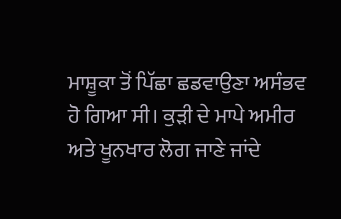ਮਾਸ਼ੂਕਾ ਤੋਂ ਪਿੱਛਾ ਛਡਵਾਉਣਾ ਅਸੰਭਵ ਹੋ ਗਿਆ ਸੀ। ਕੁੜੀ ਦੇ ਮਾਪੇ ਅਮੀਰ ਅਤੇ ਖੂਨਖਾਰ ਲੋਗ ਜਾਣੇ ਜਾਂਦੇ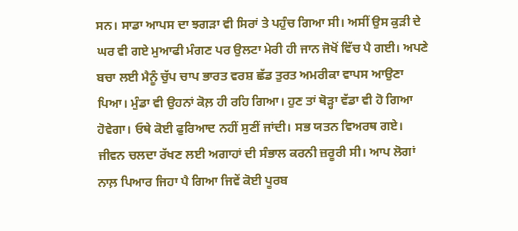ਸਨ। ਸਾਡਾ ਆਪਸ ਦਾ ਝਗੜਾ ਵੀ ਸਿਰਾਂ ਤੇ ਪਹੁੰਚ ਗਿਆ ਸੀ। ਅਸੀਂ ਉਸ ਕੁੜੀ ਦੇ ਘਰ ਵੀ ਗਏ ਮੁਆਫੀ ਮੰਗਣ ਪਰ ਉਲਟਾ ਮੇਰੀ ਹੀ ਜਾਨ ਜੋਖੋਂ ਵਿੱਚ ਪੈ ਗਈ। ਅਪਣੇ ਬਚਾ ਲਈ ਮੈਨੂੰ ਚੁੱਪ ਚਾਪ ਭਾਰਤ ਵਰਸ਼ ਛੱਡ ਤੁਰਤ ਅਮਰੀਕਾ ਵਾਪਸ ਆਉਣਾ ਪਿਆ। ਮੁੰਡਾ ਵੀ ਉਹਨਾਂ ਕੋਲ਼ ਹੀ ਰਹਿ ਗਿਆ। ਹੁਣ ਤਾਂ ਥੋੜ੍ਹਾ ਵੱਡਾ ਵੀ ਹੋ ਗਿਆ ਹੋਵੇਗਾ। ਓਥੇ ਕੋਈ ਫੁਰਿਆਦ ਨਹੀਂ ਸੁਣੀਂ ਜਾਂਦੀ। ਸਭ ਯਤਨ ਵਿਅਰਥ ਗਏ। ਜੀਵਨ ਚਲਦਾ ਰੱਖਣ ਲਈ ਅਗਾਹਾਂ ਦੀ ਸੰਭਾਲ ਕਰਨੀ ਜ਼ਰੂਰੀ ਸੀ। ਆਪ ਲੋਗਾਂ ਨਾਲ਼ ਪਿਆਰ ਜਿਹਾ ਪੈ ਗਿਆ ਜਿਵੇਂ ਕੋਈ ਪੂਰਬ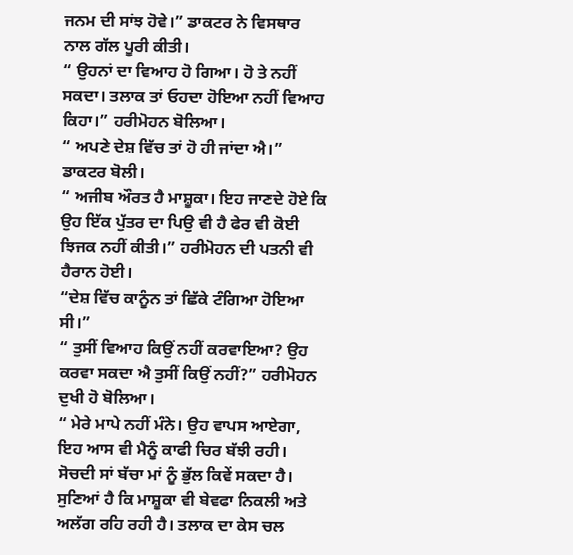ਜਨਮ ਦੀ ਸਾਂਝ ਹੋਵੇ।” ਡਾਕਟਰ ਨੇ ਵਿਸਥਾਰ ਨਾਲ ਗੱਲ ਪੂਰੀ ਕੀਤੀ।
“ ਉਹਨਾਂ ਦਾ ਵਿਆਹ ਹੋ ਗਿਆ। ਹੋ ਤੇ ਨਹੀਂ ਸਕਦਾ। ਤਲਾਕ ਤਾਂ ਓਹਦਾ ਹੋਇਆ ਨਹੀਂ ਵਿਆਹ ਕਿਹਾ।” ਹਰੀਮੋਹਨ ਬੋਲਿਆ।
“ ਅਪਣੇ ਦੇਸ਼ ਵਿੱਚ ਤਾਂ ਹੋ ਹੀ ਜਾਂਦਾ ਐ।” ਡਾਕਟਰ ਬੋਲੀ।
“ ਅਜੀਬ ਔਰਤ ਹੈ ਮਾਸ਼ੂਕਾ। ਇਹ ਜਾਣਦੇ ਹੋਏ ਕਿ ਉਹ ਇੱਕ ਪੁੱਤਰ ਦਾ ਪਿਉ ਵੀ ਹੈ ਫੇਰ ਵੀ ਕੋਈ ਝਿਜਕ ਨਹੀਂ ਕੀਤੀ।” ਹਰੀਮੋਹਨ ਦੀ ਪਤਨੀ ਵੀ ਹੈਰਾਨ ਹੋਈ।
“ਦੇਸ਼ ਵਿੱਚ ਕਾਨੂੰਨ ਤਾਂ ਛਿੱਕੇ ਟੰਗਿਆ ਹੋਇਆ ਸੀ।”
“ ਤੁਸੀਂ ਵਿਆਹ ਕਿਉਂ ਨਹੀਂ ਕਰਵਾਇਆ? ਉਹ ਕਰਵਾ ਸਕਦਾ ਐ ਤੁਸੀਂ ਕਿਉਂ ਨਹੀਂ?” ਹਰੀਮੋਹਨ ਦੁਖੀ ਹੋ ਬੋਲਿਆ।
“ ਮੇਰੇ ਮਾਪੇ ਨਹੀਂ ਮੰਨੇ। ਉਹ ਵਾਪਸ ਆਏਗਾ, ਇਹ ਆਸ ਵੀ ਮੈਨੂੰ ਕਾਫੀ ਚਿਰ ਬੱਝੀ ਰਹੀ। ਸੋਚਦੀ ਸਾਂ ਬੱਚਾ ਮਾਂ ਨੂੰ ਭੁੱਲ ਕਿਵੇਂ ਸਕਦਾ ਹੈ। ਸੁਣਿਆਂ ਹੈ ਕਿ ਮਾਸ਼ੂਕਾ ਵੀ ਬੇਵਫਾ ਨਿਕਲੀ ਅਤੇ ਅਲੱਗ ਰਹਿ ਰਹੀ ਹੈ। ਤਲਾਕ ਦਾ ਕੇਸ ਚਲ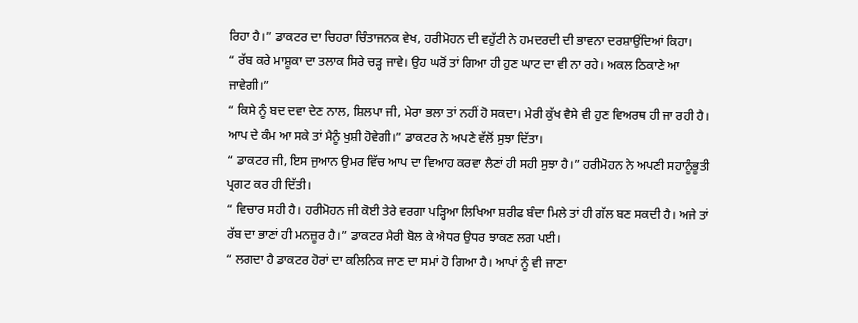ਰਿਹਾ ਹੈ।” ਡਾਕਟਰ ਦਾ ਚਿਹਰਾ ਚਿੰਤਾਜਨਕ ਵੇਖ, ਹਰੀਮੋਹਨ ਦੀ ਵਹੁੱਟੀ ਨੇ ਹਮਦਰਦੀ ਦੀ ਭਾਵਨਾ ਦਰਸ਼ਾਉਂਦਿਆਂ ਕਿਹਾ।
“ ਰੱਬ ਕਰੇ ਮਾਸ਼ੂਕਾ ਦਾ ਤਲਾਕ ਸਿਰੇ ਚੜ੍ਹ ਜਾਵੇ। ਉਹ ਘਰੋਂ ਤਾਂ ਗਿਆ ਹੀ ਹੁਣ ਘਾਟ ਦਾ ਵੀ ਨਾ ਰਹੇ। ਅਕਲ ਠਿਕਾਣੇ ਆ ਜਾਵੇਗੀ।”
“ ਕਿਸੇ ਨੂੰ ਬਦ ਦਵਾ ਦੇਣ ਨਾਲ, ਸ਼ਿਲਪਾ ਜੀ, ਮੇਰਾ ਭਲਾ ਤਾਂ ਨਹੀਂ ਹੋ ਸਕਦਾ। ਮੇਰੀ ਕੁੱਖ ਵੈਸੇ ਵੀ ਹੁਣ ਵਿਅਰਥ ਹੀ ਜਾ ਰਹੀ ਹੈ। ਆਪ ਦੇ ਕੰਮ ਆ ਸਕੇ ਤਾਂ ਮੈਨੂੰ ਖੁਸ਼ੀ ਹੋਵੇਗੀ।” ਡਾਕਟਰ ਨੇ ਅਪਣੇ ਵੱਲੋਂ ਸੁਝਾ ਦਿੱਤਾ।
“ ਡਾਕਟਰ ਜੀ, ਇਸ ਜੁਆਨ ਉਮਰ ਵਿੱਚ ਆਪ ਦਾ ਵਿਆਹ ਕਰਵਾ ਲੈਣਾਂ ਹੀ ਸਹੀ ਸੁਝਾ ਹੈ।” ਹਰੀਮੋਹਨ ਨੇ ਅਪਣੀ ਸਹਾਨੂੰਭੂਤੀ ਪ੍ਰਗਟ ਕਰ ਹੀ ਦਿੱਤੀ।
“ ਵਿਚਾਰ ਸਹੀ ਹੈ। ਹਰੀਮੋਹਨ ਜੀ ਕੋਈ ਤੇਰੇ ਵਰਗਾ ਪੜ੍ਹਿਆ ਲਿਖਿਆ ਸ਼ਰੀਫ ਬੰਦਾ ਮਿਲੇ ਤਾਂ ਹੀ ਗੱਲ ਬਣ ਸਕਦੀ ਹੈ। ਅਜੇ ਤਾਂ ਰੱਬ ਦਾ ਭਾਣਾਂ ਹੀ ਮਨਜ਼ੂਰ ਹੈ।” ਡਾਕਟਰ ਮੈਰੀ ਬੋਲ ਕੇ ਐਧਰ ਉਧਰ ਝਾਕਣ ਲਗ ਪਈ।
“ ਲਗਦਾ ਹੈ ਡਾਕਟਰ ਹੋਰਾਂ ਦਾ ਕਲਿਨਿਕ ਜਾਣ ਦਾ ਸਮਾਂ ਹੋ ਗਿਆ ਹੈ। ਆਪਾਂ ਨੂੰ ਵੀ ਜਾਣਾ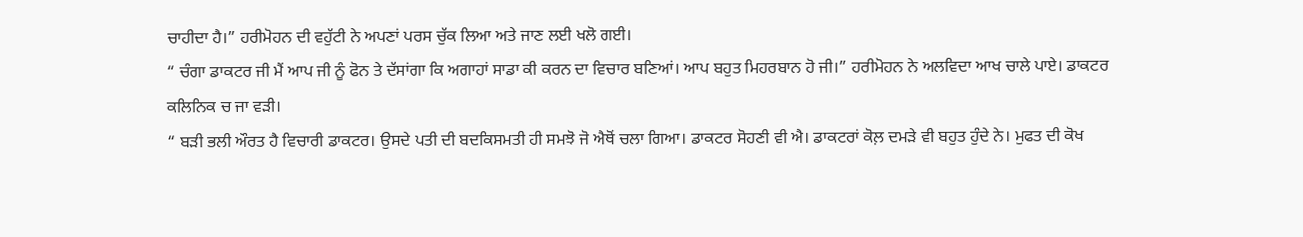ਚਾਹੀਦਾ ਹੈ।” ਹਰੀਮੋਹਨ ਦੀ ਵਹੁੱਟੀ ਨੇ ਅਪਣਾਂ ਪਰਸ ਚੁੱਕ ਲਿਆ ਅਤੇ ਜਾਣ ਲਈ ਖਲੋ ਗਈ।
“ ਚੰਗਾ ਡਾਕਟਰ ਜੀ ਮੈਂ ਆਪ ਜੀ ਨੂੰ ਫੋਨ ਤੇ ਦੱਸਾਂਗਾ ਕਿ ਅਗਾਹਾਂ ਸਾਡਾ ਕੀ ਕਰਨ ਦਾ ਵਿਚਾਰ ਬਣਿਆਂ। ਆਪ ਬਹੁਤ ਮਿਹਰਬਾਨ ਹੋ ਜੀ।” ਹਰੀਮੋਹਨ ਨੇ ਅਲਵਿਦਾ ਆਖ ਚਾਲੇ ਪਾਏ। ਡਾਕਟਰ ਕਲਿਨਿਕ ਚ ਜਾ ਵੜੀ।
“ ਬੜੀ ਭਲੀ ਔਰਤ ਹੈ ਵਿਚਾਰੀ ਡਾਕਟਰ। ਉਸਦੇ ਪਤੀ ਦੀ ਬਦਕਿਸਮਤੀ ਹੀ ਸਮਝੋ ਜੋ ਐਥੋਂ ਚਲਾ ਗਿਆ। ਡਾਕਟਰ ਸੋਹਣੀ ਵੀ ਐ। ਡਾਕਟਰਾਂ ਕੋਲ਼ ਦਮੜੇ ਵੀ ਬਹੁਤ ਹੁੰਦੇ ਨੇ। ਮੁਫਤ ਦੀ ਕੋਖ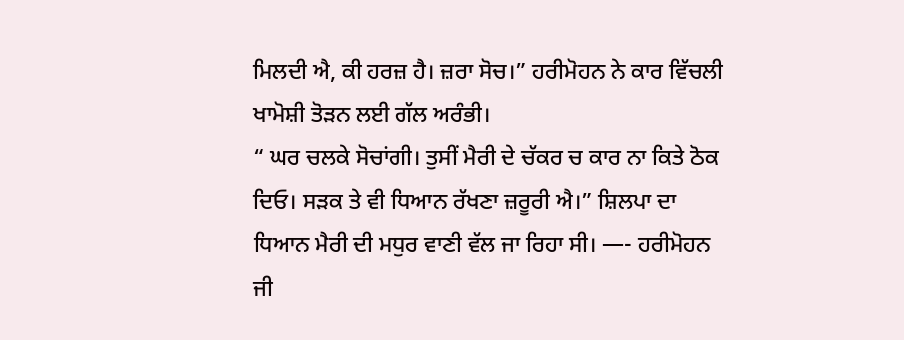ਮਿਲਦੀ ਐ, ਕੀ ਹਰਜ਼ ਹੈ। ਜ਼ਰਾ ਸੋਚ।” ਹਰੀਮੋਹਨ ਨੇ ਕਾਰ ਵਿੱਚਲੀ ਖਾਮੋਸ਼ੀ ਤੋੜਨ ਲਈ ਗੱਲ ਅਰੰਭੀ।
“ ਘਰ ਚਲਕੇ ਸੋਚਾਂਗੀ। ਤੁਸੀਂ ਮੈਰੀ ਦੇ ਚੱਕਰ ਚ ਕਾਰ ਨਾ ਕਿਤੇ ਠੋਕ ਦਿਓ। ਸੜਕ ਤੇ ਵੀ ਧਿਆਨ ਰੱਖਣਾ ਜ਼ਰੂਰੀ ਐ।” ਸ਼ਿਲਪਾ ਦਾ ਧਿਆਨ ਮੈਰੀ ਦੀ ਮਧੁਰ ਵਾਣੀ ਵੱਲ ਜਾ ਰਿਹਾ ਸੀ। —- ਹਰੀਮੋਹਨ ਜੀ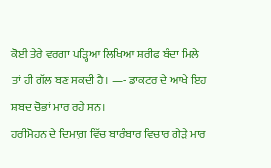ਕੋਈ ਤੇਰੇ ਵਰਗਾ ਪੜ੍ਹਿਆ ਲਿਖਿਆ ਸ਼ਰੀਫ ਬੰਦਾ ਮਿਲੇ ਤਾਂ ਹੀ ਗੱਲ ਬਣ ਸਕਦੀ ਹੈ। —- ਡਾਕਟਰ ਦੇ ਆਖੇ ਇਹ ਸ਼ਬਦ ਚੋਭਾਂ ਮਾਰ ਰਹੇ ਸਨ।
ਹਰੀਮੋਹਨ ਦੇ ਦਿਮਾਗ਼ ਵਿੱਚ ਬਾਰੰਬਾਰ ਵਿਚਾਰ ਗੇੜੇ ਮਾਰ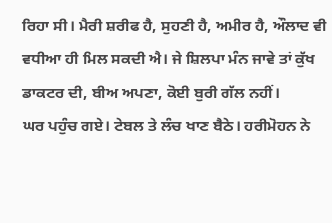ਰਿਹਾ ਸੀ। ਮੈਰੀ ਸ਼ਰੀਫ ਹੈ, ਸੁਹਣੀ ਹੈ, ਅਮੀਰ ਹੈ, ਔਲਾਦ ਵੀ ਵਧੀਆ ਹੀ ਮਿਲ ਸਕਦੀ ਐ। ਜੇ ਸ਼ਿਲਪਾ ਮੰਨ ਜਾਵੇ ਤਾਂ ਕੁੱਖ ਡਾਕਟਰ ਦੀ, ਬੀਅ ਅਪਣਾ, ਕੋਈ ਬੁਰੀ ਗੱਲ ਨਹੀਂ।
ਘਰ ਪਹੁੰਚ ਗਏ। ਟੇਬਲ ਤੇ ਲੰਚ ਖਾਣ ਬੈਠੇ। ਹਰੀਮੋਹਨ ਨੇ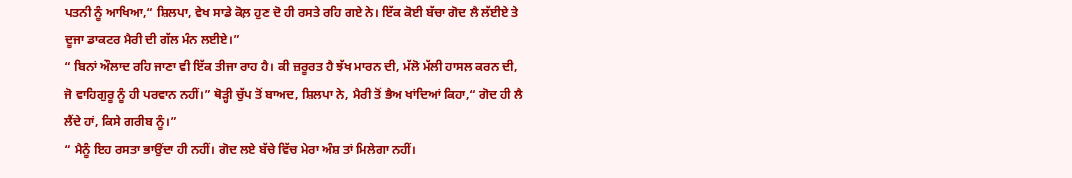ਪਤਨੀ ਨੂੰ ਆਖਿਆ,“ ਸ਼ਿਲਪਾ, ਵੇਖ ਸਾਡੇ ਕੋਲ਼ ਹੁਣ ਦੋ ਹੀ ਰਸਤੇ ਰਹਿ ਗਏ ਨੇ। ਇੱਕ ਕੋਈ ਬੱਚਾ ਗੋਦ ਲੈ ਲੱਈਏ ਤੇ ਦੂਜਾ ਡਾਕਟਰ ਮੈਰੀ ਦੀ ਗੱਲ ਮੰਨ ਲਈਏ।”
“ ਬਿਨਾਂ ਔਲਾਦ ਰਹਿ ਜਾਣਾ ਵੀ ਇੱਕ ਤੀਜਾ ਰਾਹ ਹੈ। ਕੀ ਜ਼ਰੂਰਤ ਹੈ ਝੱਖ ਮਾਰਨ ਦੀ, ਮੱਲੋ ਮੱਲੀ ਹਾਸਲ ਕਰਨ ਦੀ, ਜੋ ਵਾਹਿਗੁਰੂ ਨੂੰ ਹੀ ਪਰਵਾਨ ਨਹੀਂ।” ਥੋੜ੍ਹੀ ਚੁੱਪ ਤੋਂ ਬਾਅਦ, ਸ਼ਿਲਪਾ ਨੇ, ਮੈਰੀ ਤੋਂ ਭੈਅ ਖਾਂਦਿਆਂ ਕਿਹਾ,“ ਗੋਦ ਹੀ ਲੈ ਲੈਂਦੇ ਹਾਂ, ਕਿਸੇ ਗਰੀਬ ਨੂੰ।”
“ ਮੈਨੂੰ ਇਹ ਰਸਤਾ ਭਾਉਂਦਾ ਹੀ ਨਹੀਂ। ਗੋਦ ਲਏ ਬੱਚੇ ਵਿੱਚ ਮੇਰਾ ਅੰਸ਼ ਤਾਂ ਮਿਲੇਗਾ ਨਹੀਂ।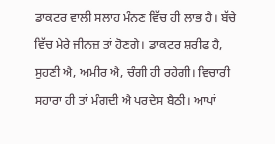ਡਾਕਟਰ ਵਾਲੀ ਸਲਾਹ ਮੰਨਣ ਵਿੱਚ ਹੀ ਲਾਭ ਹੈ। ਬੱਚੇ ਵਿੱਚ ਮੇਰੇ ਜੀਨਜ਼ ਤਾਂ ਹੋਣਗੇ। ਡਾਕਟਰ ਸ਼ਰੀਫ ਹੈ, ਸੁਹਣੀ ਐ, ਅਮੀਰ ਐ, ਚੰਗੀ ਹੀ ਰਹੇਗੀ। ਵਿਚਾਰੀ ਸਹਾਰਾ ਹੀ ਤਾਂ ਮੰਗਦੀ ਐ ਪਰਦੇਸ ਬੈਠੀ। ਆਪਾਂ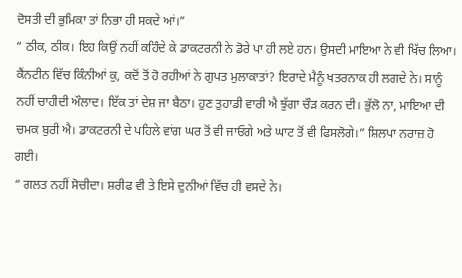ਦੋਸਤੀ ਦੀ ਭੁਮਿਕਾ ਤਾਂ ਨਿਭਾ ਹੀ ਸਕਦੇ ਆਂ।”
“ ਠੀਕ, ਠੀਕ। ਇਹ ਕਿਉਂ ਨਹੀਂ ਕਹਿੰਦੇ ਕੇ ਡਾਕਟਰਨੀ ਨੇ ਡੋਰੇ ਪਾ ਹੀ ਲਏ ਹਨ। ਉਸਦੀ ਮਾਇਆ ਨੇ ਵੀ ਖਿੱਚ ਲਿਆ। ਕੈਂਨਟੀਨ ਵਿੱਚ ਕਿੰਨੀਆਂ ਕੁ, ਕਦੋਂ ਤੋਂ ਹੋ ਰਹੀਆਂ ਨੇ ਗੁਪਤ ਮੁਲਾਕਾਤਾਂ? ਇਰਾਦੇ ਮੈਨੂੰ ਖਤਰਨਾਕ ਹੀ ਲਗਦੇ ਨੇ। ਸਾਨੂੰ ਨਹੀਂ ਚਾਹੀਦੀ ਔਲਾਦ। ਇੱਕ ਤਾਂ ਦੇਸ਼ ਜਾ ਬੈਠਾ। ਹੁਣ ਤੁਹਾਡੀ ਵਾਰੀ ਐ ਝੁੱਗਾ ਚੌੜ ਕਰਨ ਦੀ। ਭੁੱਲੋ ਨਾ, ਮਾਇਆ ਦੀ ਚਮਕ ਬੁਰੀ ਐ। ਡਾਕਟਰਨੀ ਦੇ ਪਹਿਲੇ ਵਾਂਗ ਘਰ ਤੋਂ ਵੀ ਜਾਓਗੇ ਅਤੇ ਘਾਟ ਤੋਂ ਵੀ ਫਿਸਲੋਗੇ।” ਸ਼ਿਲਪਾ ਨਰਾਜ਼ ਹੋ ਗਈ।
“ ਗਲਤ ਨਹੀਂ ਸੋਚੀਦਾ। ਸ਼ਰੀਫ ਵੀ ਤੇ ਇਸੇ ਦੁਨੀਆਂ ਵਿੱਚ ਹੀ ਵਸਦੇ ਨੇ।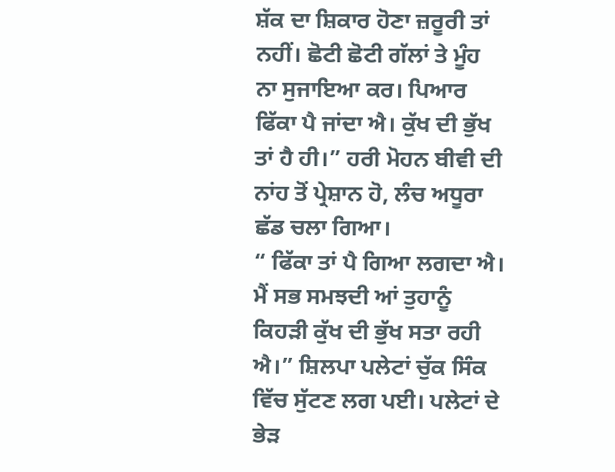ਸ਼ੱਕ ਦਾ ਸ਼ਿਕਾਰ ਹੋਣਾ ਜ਼ਰੂਰੀ ਤਾਂ ਨਹੀਂ। ਛੋਟੀ ਛੋਟੀ ਗੱਲਾਂ ਤੇ ਮੂੰਹ ਨਾ ਸੁਜਾਇਆ ਕਰ। ਪਿਆਰ ਫਿੱਕਾ ਪੈ ਜਾਂਦਾ ਐ। ਕੁੱਖ ਦੀ ਭੁੱਖ ਤਾਂ ਹੈ ਹੀ।” ਹਰੀ ਮੋਹਨ ਬੀਵੀ ਦੀ ਨਾਂਹ ਤੋਂ ਪ੍ਰੇਸ਼ਾਨ ਹੋ, ਲੰਚ ਅਧੂਰਾ ਛੱਡ ਚਲਾ ਗਿਆ।
“ ਫਿੱਕਾ ਤਾਂ ਪੈ ਗਿਆ ਲਗਦਾ ਐ। ਮੈਂ ਸਭ ਸਮਝਦੀ ਆਂ ਤੁਹਾਨੂੰ ਕਿਹੜੀ ਕੁੱਖ ਦੀ ਭੁੱਖ ਸਤਾ ਰਹੀ ਐ।” ਸ਼ਿਲਪਾ ਪਲੇਟਾਂ ਚੁੱਕ ਸਿੰਕ ਵਿੱਚ ਸੁੱਟਣ ਲਗ ਪਈ। ਪਲੇਟਾਂ ਦੇ ਭੇੜ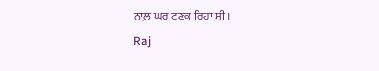ਨਾਲ਼ ਘਰ ਟਣਕ ਰਿਹਾ ਸੀ।
Raj